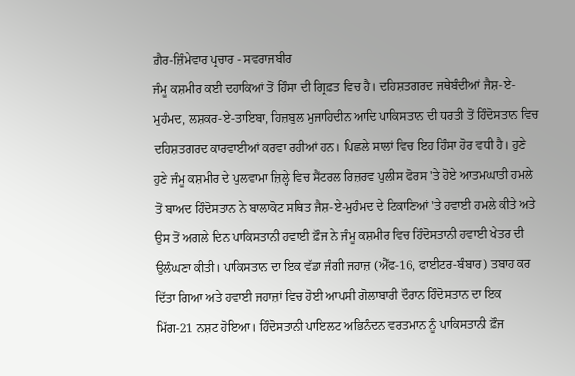ਗ਼ੈਰ-ਜ਼ਿੰਮੇਵਾਰ ਪ੍ਰਚਾਰ - ਸਵਰਾਜਬੀਰ
ਜੰਮੂ ਕਸ਼ਮੀਰ ਕਈ ਦਹਾਕਿਆਂ ਤੋਂ ਹਿੰਸਾ ਦੀ ਗ੍ਰਿਫ਼ਤ ਵਿਚ ਹੈ। ਦਹਿਸ਼ਤਗਰਦ ਜਥੇਬੰਦੀਆਂ ਜੈਸ਼-ਏ-ਮੁਹੰਮਦ, ਲਸ਼ਕਰ-ਏ-ਤਾਇਬਾ, ਹਿਜ਼ਬੁਲ ਮੁਜਾਹਿਦੀਨ ਆਦਿ ਪਾਕਿਸਤਾਨ ਦੀ ਧਰਤੀ ਤੋਂ ਹਿੰਦੋਸਤਾਨ ਵਿਚ ਦਹਿਸ਼ਤਗਰਦ ਕਾਰਵਾਈਆਂ ਕਰਵਾ ਰਹੀਆਂ ਹਨ। ਪਿਛਲੇ ਸਾਲਾਂ ਵਿਚ ਇਹ ਹਿੰਸਾ ਹੋਰ ਵਧੀ ਹੈ। ਹੁਣੇ ਹੁਣੇ ਜੰਮੂ ਕਸ਼ਮੀਰ ਦੇ ਪੁਲਵਾਮਾ ਜ਼ਿਲ੍ਹੇ ਵਿਚ ਸੈਂਟਰਲ ਰਿਜ਼ਰਵ ਪੁਲੀਸ ਫੋਰਸ 'ਤੇ ਹੋਏ ਆਤਮਘਾਤੀ ਹਮਲੇ ਤੋਂ ਬਾਅਦ ਹਿੰਦੋਸਤਾਨ ਨੇ ਬਾਲਾਕੋਟ ਸਥਿਤ ਜੈਸ਼-ਏ-ਮੁਹੰਮਦ ਦੇ ਟਿਕਾਣਿਆਂ 'ਤੇ ਹਵਾਈ ਹਮਲੇ ਕੀਤੇ ਅਤੇ ਉਸ ਤੋਂ ਅਗਲੇ ਦਿਨ ਪਾਕਿਸਤਾਨੀ ਹਵਾਈ ਫ਼ੌਜ ਨੇ ਜੰਮੂ ਕਸ਼ਮੀਰ ਵਿਚ ਹਿੰਦੋਸਤਾਨੀ ਹਵਾਈ ਖੇਤਰ ਦੀ ਉਲੰਘਣਾ ਕੀਤੀ। ਪਾਕਿਸਤਾਨ ਦਾ ਇਕ ਵੱਡਾ ਜੰਗੀ ਜਹਾਜ਼ (ਐੱਫ-16, ਫਾਈਟਰ-ਬੰਬਾਰ) ਤਬਾਹ ਕਰ ਦਿੱਤਾ ਗਿਆ ਅਤੇ ਹਵਾਈ ਜਹਾਜ਼ਾਂ ਵਿਚ ਹੋਈ ਆਪਸੀ ਗੋਲਾਬਾਰੀ ਦੌਰਾਨ ਹਿੰਦੋਸਤਾਨ ਦਾ ਇਕ ਮਿੱਗ-21 ਨਸ਼ਟ ਹੋਇਆ। ਹਿੰਦੋਸਤਾਨੀ ਪਾਇਲਟ ਅਭਿਨੰਦਨ ਵਰਤਮਾਨ ਨੂੰ ਪਾਕਿਸਤਾਨੀ ਫ਼ੌਜ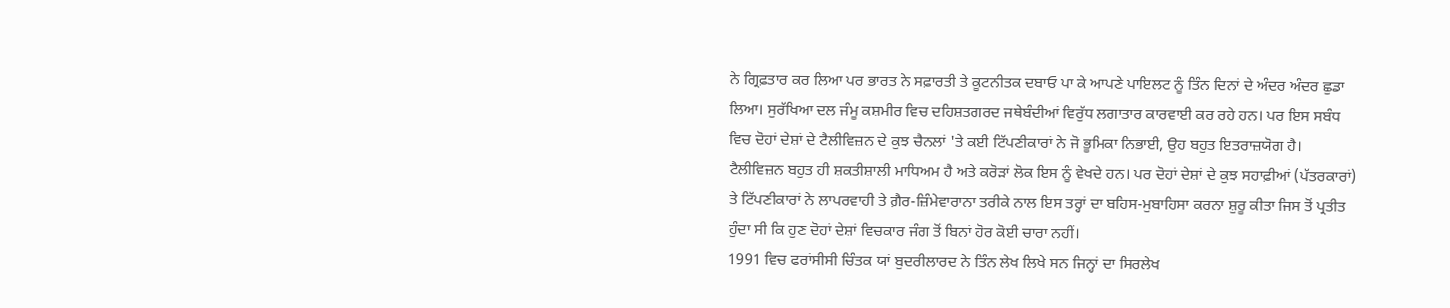ਨੇ ਗ੍ਰਿਫ਼ਤਾਰ ਕਰ ਲਿਆ ਪਰ ਭਾਰਤ ਨੇ ਸਫ਼ਾਰਤੀ ਤੇ ਕੂਟਨੀਤਕ ਦਬਾਓ ਪਾ ਕੇ ਆਪਣੇ ਪਾਇਲਟ ਨੂੰ ਤਿੰਨ ਦਿਨਾਂ ਦੇ ਅੰਦਰ ਅੰਦਰ ਛੁਡਾ ਲਿਆ। ਸੁਰੱਖਿਆ ਦਲ ਜੰਮੂ ਕਸ਼ਮੀਰ ਵਿਚ ਦਹਿਸ਼ਤਗਰਦ ਜਥੇਬੰਦੀਆਂ ਵਿਰੁੱਧ ਲਗਾਤਾਰ ਕਾਰਵਾਈ ਕਰ ਰਹੇ ਹਨ। ਪਰ ਇਸ ਸਬੰਧ ਵਿਚ ਦੋਹਾਂ ਦੇਸ਼ਾਂ ਦੇ ਟੈਲੀਵਿਜ਼ਨ ਦੇ ਕੁਝ ਚੈਨਲਾਂ 'ਤੇ ਕਈ ਟਿੱਪਣੀਕਾਰਾਂ ਨੇ ਜੋ ਭੂਮਿਕਾ ਨਿਭਾਈ, ਉਹ ਬਹੁਤ ਇਤਰਾਜ਼ਯੋਗ ਹੈ। ਟੈਲੀਵਿਜ਼ਨ ਬਹੁਤ ਹੀ ਸ਼ਕਤੀਸ਼ਾਲੀ ਮਾਧਿਅਮ ਹੈ ਅਤੇ ਕਰੋੜਾਂ ਲੋਕ ਇਸ ਨੂੰ ਵੇਖਦੇ ਹਨ। ਪਰ ਦੋਹਾਂ ਦੇਸ਼ਾਂ ਦੇ ਕੁਝ ਸਹਾਫ਼ੀਆਂ (ਪੱਤਰਕਾਰਾਂ) ਤੇ ਟਿੱਪਣੀਕਾਰਾਂ ਨੇ ਲਾਪਰਵਾਹੀ ਤੇ ਗ਼ੈਰ-ਜ਼ਿੰਮੇਵਾਰਾਨਾ ਤਰੀਕੇ ਨਾਲ ਇਸ ਤਰ੍ਹਾਂ ਦਾ ਬਹਿਸ-ਮੁਬਾਹਿਸਾ ਕਰਨਾ ਸ਼ੁਰੂ ਕੀਤਾ ਜਿਸ ਤੋਂ ਪ੍ਰਤੀਤ ਹੁੰਦਾ ਸੀ ਕਿ ਹੁਣ ਦੋਹਾਂ ਦੇਸ਼ਾਂ ਵਿਚਕਾਰ ਜੰਗ ਤੋਂ ਬਿਨਾਂ ਹੋਰ ਕੋਈ ਚਾਰਾ ਨਹੀਂ।
1991 ਵਿਚ ਫਰਾਂਸੀਸੀ ਚਿੰਤਕ ਯਾਂ ਬੁਦਰੀਲਾਰਦ ਨੇ ਤਿੰਨ ਲੇਖ ਲਿਖੇ ਸਨ ਜਿਨ੍ਹਾਂ ਦਾ ਸਿਰਲੇਖ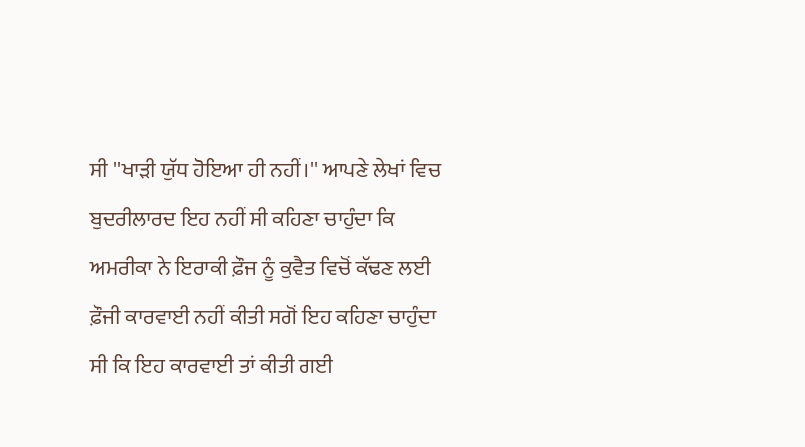ਸੀ ''ਖਾੜੀ ਯੁੱਧ ਹੋਇਆ ਹੀ ਨਹੀਂ।'' ਆਪਣੇ ਲੇਖਾਂ ਵਿਚ ਬੁਦਰੀਲਾਰਦ ਇਹ ਨਹੀਂ ਸੀ ਕਹਿਣਾ ਚਾਹੁੰਦਾ ਕਿ ਅਮਰੀਕਾ ਨੇ ਇਰਾਕੀ ਫ਼ੌਜ ਨੂੰ ਕੁਵੈਤ ਵਿਚੋਂ ਕੱਢਣ ਲਈ ਫ਼ੌਜੀ ਕਾਰਵਾਈ ਨਹੀਂ ਕੀਤੀ ਸਗੋਂ ਇਹ ਕਹਿਣਾ ਚਾਹੁੰਦਾ ਸੀ ਕਿ ਇਹ ਕਾਰਵਾਈ ਤਾਂ ਕੀਤੀ ਗਈ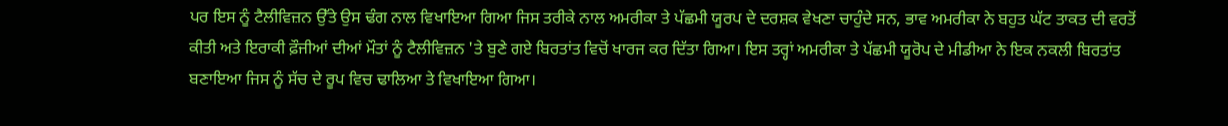ਪਰ ਇਸ ਨੂੰ ਟੈਲੀਵਿਜ਼ਨ ਉੱਤੇ ਉਸ ਢੰਗ ਨਾਲ ਵਿਖਾਇਆ ਗਿਆ ਜਿਸ ਤਰੀਕੇ ਨਾਲ ਅਮਰੀਕਾ ਤੇ ਪੱਛਮੀ ਯੂਰਪ ਦੇ ਦਰਸ਼ਕ ਵੇਖਣਾ ਚਾਹੁੰਦੇ ਸਨ, ਭਾਵ ਅਮਰੀਕਾ ਨੇ ਬਹੁਤ ਘੱਟ ਤਾਕਤ ਦੀ ਵਰਤੋਂ ਕੀਤੀ ਅਤੇ ਇਰਾਕੀ ਫ਼ੌਜੀਆਂ ਦੀਆਂ ਮੌਤਾਂ ਨੂੰ ਟੈਲੀਵਿਜ਼ਨ 'ਤੇ ਬੁਣੇ ਗਏ ਬਿਰਤਾਂਤ ਵਿਚੋਂ ਖਾਰਜ ਕਰ ਦਿੱਤਾ ਗਿਆ। ਇਸ ਤਰ੍ਹਾਂ ਅਮਰੀਕਾ ਤੇ ਪੱਛਮੀ ਯੂਰੋਪ ਦੇ ਮੀਡੀਆ ਨੇ ਇਕ ਨਕਲੀ ਬਿਰਤਾਂਤ ਬਣਾਇਆ ਜਿਸ ਨੂੰ ਸੱਚ ਦੇ ਰੂਪ ਵਿਚ ਢਾਲਿਆ ਤੇ ਵਿਖਾਇਆ ਗਿਆ।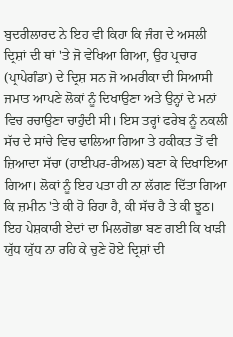ਬੁਦਰੀਲਾਰਦ ਨੇ ਇਹ ਵੀ ਕਿਹਾ ਕਿ ਜੰਗ ਦੇ ਅਸਲੀ ਦ੍ਰਿਸ਼ਾਂ ਦੀ ਥਾਂ 'ਤੇ ਜੋ ਵੇਖਿਆ ਗਿਆ, ਉਹ ਪ੍ਰਚਾਰ (ਪ੍ਰਾਪੇਗੰਡਾ) ਦੇ ਦ੍ਰਿਸ਼ ਸਨ ਜੋ ਅਮਰੀਕਾ ਦੀ ਸਿਆਸੀ ਜਮਾਤ ਆਪਣੇ ਲੋਕਾਂ ਨੂੰ ਦਿਖਾਉਣਾ ਅਤੇ ਉਨ੍ਹਾਂ ਦੇ ਮਨਾਂ ਵਿਚ ਰਚਾਉਣਾ ਚਾਹੁੰਦੀ ਸੀ। ਇਸ ਤਰ੍ਹਾਂ ਫਰੇਬ ਨੂੰ ਨਕਲੀ ਸੱਚ ਦੇ ਸਾਂਚੇ ਵਿਚ ਢਾਲਿਆ ਗਿਆ ਤੇ ਹਕੀਕਤ ਤੋਂ ਵੀ ਜ਼ਿਆਦਾ ਸੱਚਾ (ਹਾਈਪਰ-ਰੀਅਲ) ਬਣਾ ਕੇ ਦਿਖਾਇਆ ਗਿਆ। ਲੋਕਾਂ ਨੂੰ ਇਹ ਪਤਾ ਹੀ ਨਾ ਲੱਗਣ ਦਿੱਤਾ ਗਿਆ ਕਿ ਜ਼ਮੀਨ 'ਤੇ ਕੀ ਹੋ ਰਿਹਾ ਹੈ, ਕੀ ਸੱਚ ਹੈ ਤੇ ਕੀ ਝੂਠ। ਇਹ ਪੇਸ਼ਕਾਰੀ ਏਦਾਂ ਦਾ ਮਿਲਗੋਭਾ ਬਣ ਗਈ ਕਿ ਖਾੜੀ ਯੁੱਧ ਯੁੱਧ ਨਾ ਰਹਿ ਕੇ ਚੁਣੇ ਹੋਏ ਦ੍ਰਿਸ਼ਾਂ ਦੀ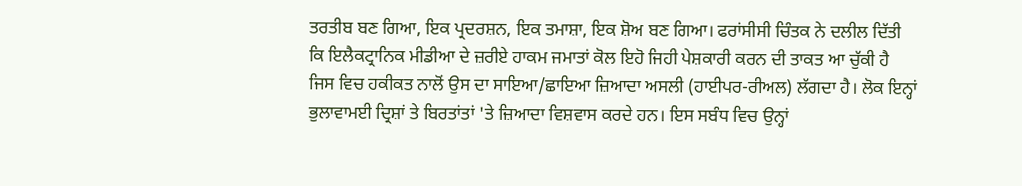ਤਰਤੀਬ ਬਣ ਗਿਆ, ਇਕ ਪ੍ਰਦਰਸ਼ਨ, ਇਕ ਤਮਾਸ਼ਾ, ਇਕ ਸ਼ੋਅ ਬਣ ਗਿਆ। ਫਰਾਂਸੀਸੀ ਚਿੰਤਕ ਨੇ ਦਲੀਲ ਦਿੱਤੀ ਕਿ ਇਲੈਕਟ੍ਰਾਨਿਕ ਮੀਡੀਆ ਦੇ ਜ਼ਰੀਏ ਹਾਕਮ ਜਮਾਤਾਂ ਕੋਲ ਇਹੋ ਜਿਹੀ ਪੇਸ਼ਕਾਰੀ ਕਰਨ ਦੀ ਤਾਕਤ ਆ ਚੁੱਕੀ ਹੈ ਜਿਸ ਵਿਚ ਹਕੀਕਤ ਨਾਲੋਂ ਉਸ ਦਾ ਸਾਇਆ/ਛਾਇਆ ਜ਼ਿਆਦਾ ਅਸਲੀ (ਹਾਈਪਰ-ਰੀਅਲ) ਲੱਗਦਾ ਹੈ। ਲੋਕ ਇਨ੍ਹਾਂ ਭੁਲਾਵਾਮਈ ਦ੍ਰਿਸ਼ਾਂ ਤੇ ਬਿਰਤਾਂਤਾਂ 'ਤੇ ਜ਼ਿਆਦਾ ਵਿਸ਼ਵਾਸ ਕਰਦੇ ਹਨ। ਇਸ ਸਬੰਧ ਵਿਚ ਉਨ੍ਹਾਂ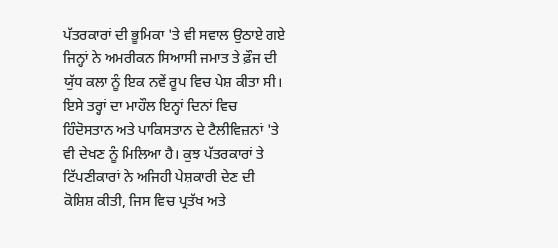ਪੱਤਰਕਾਰਾਂ ਦੀ ਭੂਮਿਕਾ 'ਤੇ ਵੀ ਸਵਾਲ ਉਠਾਏ ਗਏ ਜਿਨ੍ਹਾਂ ਨੇ ਅਮਰੀਕਨ ਸਿਆਸੀ ਜਮਾਤ ਤੇ ਫ਼ੌਜ ਦੀ ਯੁੱਧ ਕਲਾ ਨੂੰ ਇਕ ਨਵੇਂ ਰੂਪ ਵਿਚ ਪੇਸ਼ ਕੀਤਾ ਸੀ।
ਇਸੇ ਤਰ੍ਹਾਂ ਦਾ ਮਾਹੌਲ ਇਨ੍ਹਾਂ ਦਿਨਾਂ ਵਿਚ ਹਿੰਦੋਸਤਾਨ ਅਤੇ ਪਾਕਿਸਤਾਨ ਦੇ ਟੈਲੀਵਿਜ਼ਨਾਂ 'ਤੇ ਵੀ ਦੇਖਣ ਨੂੰ ਮਿਲਿਆ ਹੈ। ਕੁਝ ਪੱਤਰਕਾਰਾਂ ਤੇ ਟਿੱਪਣੀਕਾਰਾਂ ਨੇ ਅਜਿਹੀ ਪੇਸ਼ਕਾਰੀ ਦੇਣ ਦੀ ਕੋਸ਼ਿਸ਼ ਕੀਤੀ, ਜਿਸ ਵਿਚ ਪ੍ਰਤੱਖ ਅਤੇ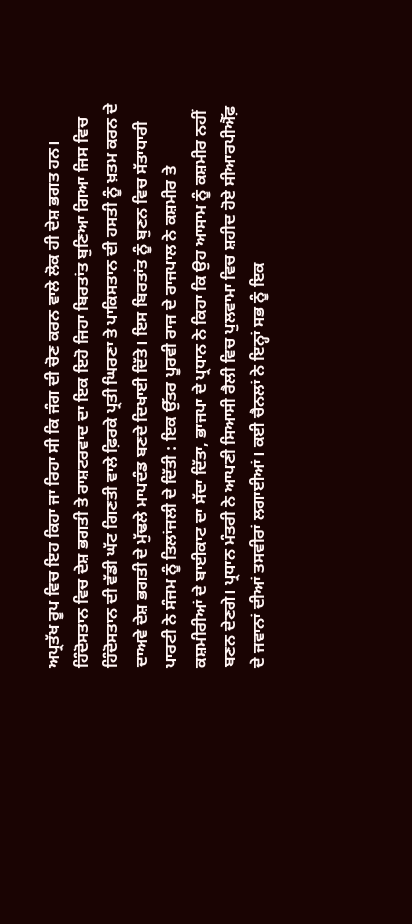ਅਪ੍ਰਤੱਖ ਰੂਪ ਵਿਚ ਇਹ ਕਿਹਾ ਜਾ ਰਿਹਾ ਸੀ ਕਿ ਜੰਗ ਦੀ ਚੋਣ ਕਰਨ ਵਾਲੇ ਲੋਕ ਹੀ ਦੇਸ਼ ਭਗਤ ਹਨ। ਹਿੰਦੋਸਤਾਨ ਵਿਚ ਦੇਸ਼ ਭਗਤੀ ਤੇ ਰਾਸ਼ਟਰਵਾਦ ਦਾ ਇਕ ਇਹੋ ਜਿਹਾ ਬਿਰਤਾਂਤ ਬੁਣਿਆ ਗਿਆ ਜਿਸ ਵਿਚ ਹਿੰਦੋਸਤਾਨ ਦੀ ਵੱਡੀ ਘੱਟ ਗਿਣਤੀ ਵਾਲੇ ਫ਼ਿਰਕੇ ਪ੍ਰਤੀ ਘਿਰਣਾ ਤੇ ਪਾਕਿਸਤਾਨ ਦੀ ਹਸਤੀ ਨੂੰ ਖ਼ਤਮ ਕਰਨ ਦੇ ਦਾਅਵੇ ਦੇਸ਼ ਭਗਤੀ ਦੇ ਮੁੱਢਲੇ ਮਾਪਦੰਡ ਬਣਦੇ ਦਿਖਾਈ ਦਿੱਤੇ। ਇਸ ਬਿਰਤਾਂਤ ਨੂੰ ਬੁਣਨ ਵਿਚ ਸੱਤਾਧਾਰੀ ਪਾਰਟੀ ਨੇ ਸੰਜਮ ਨੂੰ ਤਿਲਾਂਜਲੀ ਦੇ ਦਿੱਤੀ : ਇਕ ਉੱਤਰ ਪੂਰਵੀ ਰਾਜ ਦੇ ਰਾਜਪਾਲ ਨੇ ਕਸ਼ਮੀਰ ਤੇ ਕਸ਼ਮੀਰੀਆਂ ਦੇ ਬਾਈਕਾਟ ਦਾ ਸੱਦਾ ਦਿੱਤਾ, ਭਾਜਪਾ ਦੇ ਪ੍ਰਧਾਨ ਨੇ ਕਿਹਾ ਕਿ ਉਹ ਆਸਾਮ ਨੂੰ ਕਸ਼ਮੀਰ ਨਹੀਂ ਬਣਨ ਦੇਣਗੇ। ਪ੍ਰਧਾਨ ਮੰਤਰੀ ਨੇ ਆਪਣੀ ਸਿਆਸੀ ਰੈਲੀ ਵਿਚ ਪੁਲਵਾਮਾ ਵਿਚ ਸ਼ਹੀਦ ਹੋਏ ਸੀਆਰਪੀਐੱਫ਼ ਦੇ ਜਵਾਨਾਂ ਦੀਆਂ ਤਸਵੀਰਾਂ ਲਗਾਈਆਂ। ਕਈ ਚੈਨਲਾਂ ਨੇ ਇਨ੍ਹਾਂ ਸਭ ਨੂੰ ਇਕ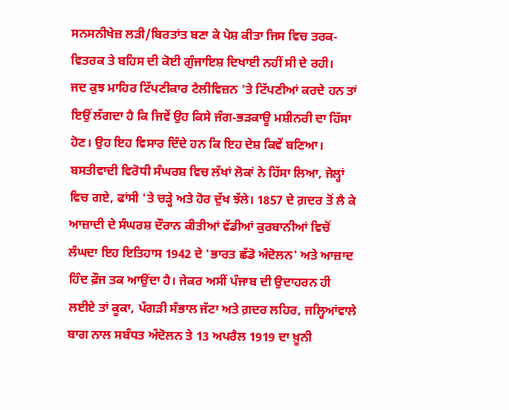ਸਨਸਨੀਖੇਜ਼ ਲੜੀ/ਬਿਰਤਾਂਤ ਬਣਾ ਕੇ ਪੇਸ਼ ਕੀਤਾ ਜਿਸ ਵਿਚ ਤਰਕ-ਵਿਤਰਕ ਤੇ ਬਹਿਸ ਦੀ ਕੋਈ ਗੁੰਜਾਇਸ਼ ਦਿਖਾਈ ਨਹੀਂ ਸੀ ਦੇ ਰਹੀ।
ਜਦ ਕੁਝ ਮਾਹਿਰ ਟਿੱਪਣੀਕਾਰ ਟੈਲੀਵਿਜ਼ਨ 'ਤੇ ਟਿੱਪਣੀਆਂ ਕਰਦੇ ਹਨ ਤਾਂ ਇਉਂ ਲੱਗਦਾ ਹੈ ਕਿ ਜਿਵੇਂ ਉਹ ਕਿਸੇ ਜੰਗ-ਭੜਕਾਊ ਮਸ਼ੀਨਰੀ ਦਾ ਹਿੱਸਾ ਹੋਣ। ਉਹ ਇਹ ਵਿਸਾਰ ਦਿੰਦੇ ਹਨ ਕਿ ਇਹ ਦੇਸ਼ ਕਿਵੇਂ ਬਣਿਆ। ਬਸਤੀਵਾਦੀ ਵਿਰੋਧੀ ਸੰਘਰਸ਼ ਵਿਚ ਲੱਖਾਂ ਲੋਕਾਂ ਨੇ ਹਿੱਸਾ ਲਿਆ, ਜੇਲ੍ਹਾਂ ਵਿਚ ਗਏ, ਫਾਂਸੀ 'ਤੇ ਚੜ੍ਹੇ ਅਤੇ ਹੋਰ ਦੁੱਖ ਝੱਲੇ। 1857 ਦੇ ਗ਼ਦਰ ਤੋਂ ਲੈ ਕੇ ਆਜ਼ਾਦੀ ਦੇ ਸੰਘਰਸ਼ ਦੌਰਾਨ ਕੀਤੀਆਂ ਵੱਡੀਆਂ ਕੁਰਬਾਨੀਆਂ ਵਿਚੋਂ ਲੰਘਦਾ ਇਹ ਇਤਿਹਾਸ 1942 ਦੇ 'ਭਾਰਤ ਛੱਡੋ ਅੰਦੋਲਨ' ਅਤੇ ਆਜ਼ਾਦ ਹਿੰਦ ਫ਼ੌਜ ਤਕ ਆਉਂਦਾ ਹੈ। ਜੇਕਰ ਅਸੀਂ ਪੰਜਾਬ ਦੀ ਉਦਾਹਰਨ ਹੀ ਲਈਏ ਤਾਂ ਕੂਕਾ, ਪੱਗੜੀ ਸੰਭਾਲ ਜੱਟਾ ਅਤੇ ਗ਼ਦਰ ਲਹਿਰ, ਜਲ੍ਹਿਆਂਵਾਲੇ ਬਾਗ ਨਾਲ ਸਬੰਧਤ ਅੰਦੋਲਨ ਤੇ 13 ਅਪਰੈਲ 1919 ਦਾ ਖ਼ੂਨੀ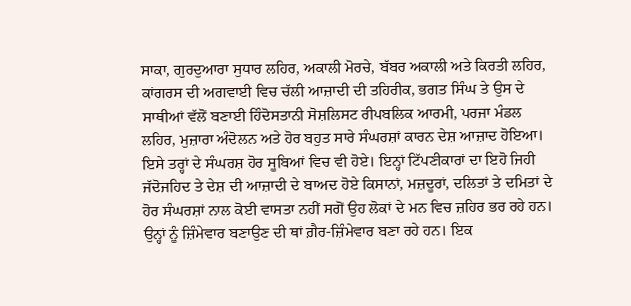ਸਾਕਾ, ਗੁਰਦੁਆਰਾ ਸੁਧਾਰ ਲਹਿਰ, ਅਕਾਲੀ ਮੋਰਚੇ, ਬੱਬਰ ਅਕਾਲੀ ਅਤੇ ਕਿਰਤੀ ਲਹਿਰ, ਕਾਂਗਰਸ ਦੀ ਅਗਵਾਈ ਵਿਚ ਚੱਲੀ ਆਜ਼ਾਦੀ ਦੀ ਤਹਿਰੀਕ, ਭਗਤ ਸਿੰਘ ਤੇ ਉਸ ਦੇ ਸਾਥੀਆਂ ਵੱਲੋਂ ਬਣਾਈ ਹਿੰਦੋਸਤਾਨੀ ਸੋਸ਼ਲਿਸਟ ਰੀਪਬਲਿਕ ਆਰਮੀ, ਪਰਜਾ ਮੰਡਲ ਲਹਿਰ, ਮੁਜ਼ਾਰਾ ਅੰਦੋਲਨ ਅਤੇ ਹੋਰ ਬਹੁਤ ਸਾਰੇ ਸੰਘਰਸ਼ਾਂ ਕਾਰਨ ਦੇਸ਼ ਆਜ਼ਾਦ ਹੋਇਆ। ਇਸੇ ਤਰ੍ਹਾਂ ਦੇ ਸੰਘਰਸ਼ ਹੋਰ ਸੂਬਿਆਂ ਵਿਚ ਵੀ ਹੋਏ। ਇਨ੍ਹਾਂ ਟਿੱਪਣੀਕਾਰਾਂ ਦਾ ਇਹੋ ਜਿਹੀ ਜੱਦੋਜਹਿਦ ਤੇ ਦੇਸ਼ ਦੀ ਆਜ਼ਾਦੀ ਦੇ ਬਾਅਦ ਹੋਏ ਕਿਸਾਨਾਂ, ਮਜ਼ਦੂਰਾਂ, ਦਲਿਤਾਂ ਤੇ ਦਮਿਤਾਂ ਦੇ ਹੋਰ ਸੰਘਰਸ਼ਾਂ ਨਾਲ ਕੋਈ ਵਾਸਤਾ ਨਹੀਂ ਸਗੋਂ ਉਹ ਲੋਕਾਂ ਦੇ ਮਨ ਵਿਚ ਜ਼ਹਿਰ ਭਰ ਰਹੇ ਹਨ। ਉਨ੍ਹਾਂ ਨੂੰ ਜ਼ਿੰਮੇਵਾਰ ਬਣਾਉਣ ਦੀ ਥਾਂ ਗ਼ੈਰ-ਜ਼ਿੰਮੇਵਾਰ ਬਣਾ ਰਹੇ ਹਨ। ਇਕ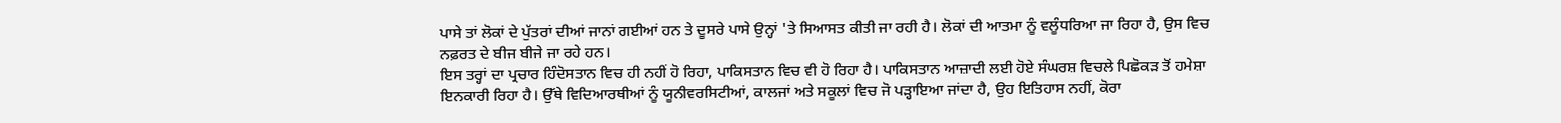ਪਾਸੇ ਤਾਂ ਲੋਕਾਂ ਦੇ ਪੁੱਤਰਾਂ ਦੀਆਂ ਜਾਨਾਂ ਗਈਆਂ ਹਨ ਤੇ ਦੂਸਰੇ ਪਾਸੇ ਉਨ੍ਹਾਂ 'ਤੇ ਸਿਆਸਤ ਕੀਤੀ ਜਾ ਰਹੀ ਹੈ। ਲੋਕਾਂ ਦੀ ਆਤਮਾ ਨੂੰ ਵਲੂੰਧਰਿਆ ਜਾ ਰਿਹਾ ਹੈ, ਉਸ ਵਿਚ ਨਫ਼ਰਤ ਦੇ ਬੀਜ ਬੀਜੇ ਜਾ ਰਹੇ ਹਨ।
ਇਸ ਤਰ੍ਹਾਂ ਦਾ ਪ੍ਰਚਾਰ ਹਿੰਦੋਸਤਾਨ ਵਿਚ ਹੀ ਨਹੀਂ ਹੋ ਰਿਹਾ, ਪਾਕਿਸਤਾਨ ਵਿਚ ਵੀ ਹੋ ਰਿਹਾ ਹੈ। ਪਾਕਿਸਤਾਨ ਆਜ਼ਾਦੀ ਲਈ ਹੋਏ ਸੰਘਰਸ਼ ਵਿਚਲੇ ਪਿਛੋਕੜ ਤੋਂ ਹਮੇਸ਼ਾ ਇਨਕਾਰੀ ਰਿਹਾ ਹੈ। ਉੱਥੇ ਵਿਦਿਆਰਥੀਆਂ ਨੂੰ ਯੂਨੀਵਰਸਿਟੀਆਂ, ਕਾਲਜਾਂ ਅਤੇ ਸਕੂਲਾਂ ਵਿਚ ਜੋ ਪੜ੍ਹਾਇਆ ਜਾਂਦਾ ਹੈ, ਉਹ ਇਤਿਹਾਸ ਨਹੀਂ, ਕੋਰਾ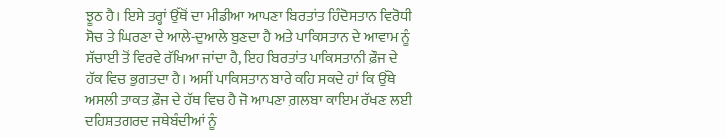ਝੂਠ ਹੈ। ਇਸੇ ਤਰ੍ਹਾਂ ਉੱਥੋਂ ਦਾ ਮੀਡੀਆ ਆਪਣਾ ਬਿਰਤਾਂਤ ਹਿੰਦੋਸਤਾਨ ਵਿਰੋਧੀ ਸੋਚ ਤੇ ਘਿਰਣਾ ਦੇ ਆਲੇ-ਦੁਆਲੇ ਬੁਣਦਾ ਹੈ ਅਤੇ ਪਾਕਿਸਤਾਨ ਦੇ ਆਵਾਮ ਨੂੰ ਸੱਚਾਈ ਤੋਂ ਵਿਰਵੇ ਰੱਖਿਆ ਜਾਂਦਾ ਹੈ, ਇਹ ਬਿਰਤਾਂਤ ਪਾਕਿਸਤਾਨੀ ਫ਼ੌਜ ਦੇ ਹੱਕ ਵਿਚ ਭੁਗਤਦਾ ਹੈ। ਅਸੀਂ ਪਾਕਿਸਤਾਨ ਬਾਰੇ ਕਹਿ ਸਕਦੇ ਹਾਂ ਕਿ ਉੱਥੇ ਅਸਲੀ ਤਾਕਤ ਫ਼ੌਜ ਦੇ ਹੱਥ ਵਿਚ ਹੈ ਜੋ ਆਪਣਾ ਗ਼ਲਬਾ ਕਾਇਮ ਰੱਖਣ ਲਈ ਦਹਿਸ਼ਤਗਰਦ ਜਥੇਬੰਦੀਆਂ ਨੂੰ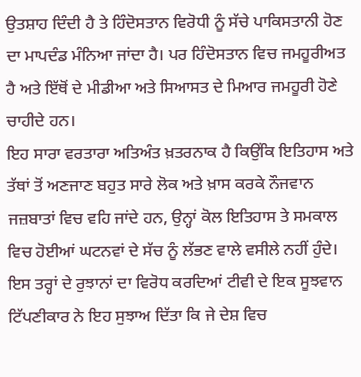ਉਤਸ਼ਾਹ ਦਿੰਦੀ ਹੈ ਤੇ ਹਿੰਦੋਸਤਾਨ ਵਿਰੋਧੀ ਨੂੰ ਸੱਚੇ ਪਾਕਿਸਤਾਨੀ ਹੋਣ ਦਾ ਮਾਪਦੰਡ ਮੰਨਿਆ ਜਾਂਦਾ ਹੈ। ਪਰ ਹਿੰਦੋਸਤਾਨ ਵਿਚ ਜਮਹੂਰੀਅਤ ਹੈ ਅਤੇ ਇੱਥੋਂ ਦੇ ਮੀਡੀਆ ਅਤੇ ਸਿਆਸਤ ਦੇ ਮਿਆਰ ਜਮਹੂਰੀ ਹੋਣੇ ਚਾਹੀਦੇ ਹਨ।
ਇਹ ਸਾਰਾ ਵਰਤਾਰਾ ਅਤਿਅੰਤ ਖ਼ਤਰਨਾਕ ਹੈ ਕਿਉਂਕਿ ਇਤਿਹਾਸ ਅਤੇ ਤੱਥਾਂ ਤੋਂ ਅਣਜਾਣ ਬਹੁਤ ਸਾਰੇ ਲੋਕ ਅਤੇ ਖ਼ਾਸ ਕਰਕੇ ਨੌਜਵਾਨ ਜਜ਼ਬਾਤਾਂ ਵਿਚ ਵਹਿ ਜਾਂਦੇ ਹਨ, ਉਨ੍ਹਾਂ ਕੋਲ ਇਤਿਹਾਸ ਤੇ ਸਮਕਾਲ ਵਿਚ ਹੋਈਆਂ ਘਟਨਵਾਂ ਦੇ ਸੱਚ ਨੂੰ ਲੱਭਣ ਵਾਲੇ ਵਸੀਲੇ ਨਹੀਂ ਹੁੰਦੇ। ਇਸ ਤਰ੍ਹਾਂ ਦੇ ਰੁਝਾਨਾਂ ਦਾ ਵਿਰੋਧ ਕਰਦਿਆਂ ਟੀਵੀ ਦੇ ਇਕ ਸੂਝਵਾਨ ਟਿੱਪਣੀਕਾਰ ਨੇ ਇਹ ਸੁਝਾਅ ਦਿੱਤਾ ਕਿ ਜੇ ਦੇਸ਼ ਵਿਚ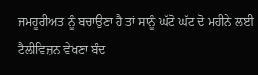ਜਮਹੂਰੀਅਤ ਨੂੰ ਬਚਾਉਣਾ ਹੈ ਤਾਂ ਸਾਨੂੰ ਘੱਟੋ ਘੱਟ ਦੋ ਮਹੀਨੇ ਲਈ ਟੈਲੀਵਿਜ਼ਨ ਵੇਖਣਾ ਬੰਦ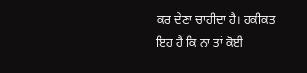ਕਰ ਦੇਣਾ ਚਾਹੀਦਾ ਹੈ। ਹਕੀਕਤ ਇਹ ਹੈ ਕਿ ਨਾ ਤਾਂ ਕੋਈ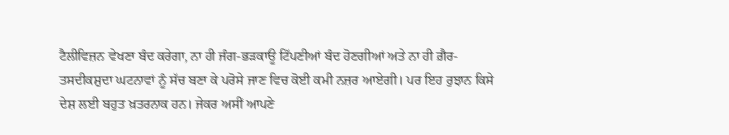ਟੈਲੀਵਿਜ਼ਨ ਵੇਖਣਾ ਬੰਦ ਕਰੇਗਾ, ਨਾ ਹੀ ਜੰਗ-ਭੜਕਾਊ ਟਿੱਪਣੀਆਂ ਬੰਦ ਹੋਣਗੀਆਂ ਅਤੇ ਨਾ ਹੀ ਗ਼ੈਰ-ਤਸਦੀਕਸ਼ੁਦਾ ਘਟਨਾਵਾਂ ਨੂੰ ਸੱਚ ਬਣਾ ਕੇ ਪਰੋਸੇ ਜਾਣ ਵਿਚ ਕੋਈ ਕਮੀ ਨਜ਼ਰ ਆਏਗੀ। ਪਰ ਇਹ ਰੁਝਾਨ ਕਿਸੇ ਦੇਸ਼ ਲਈ ਬਹੁਤ ਖ਼ਤਰਨਾਕ ਹਨ। ਜੇਕਰ ਅਸੀਂ ਆਪਣੇ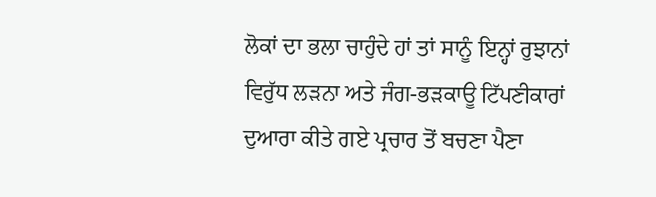ਲੋਕਾਂ ਦਾ ਭਲਾ ਚਾਹੁੰਦੇ ਹਾਂ ਤਾਂ ਸਾਨੂੰ ਇਨ੍ਹਾਂ ਰੁਝਾਨਾਂ ਵਿਰੁੱਧ ਲੜਨਾ ਅਤੇ ਜੰਗ-ਭੜਕਾਊ ਟਿੱਪਣੀਕਾਰਾਂ ਦੁਆਰਾ ਕੀਤੇ ਗਏ ਪ੍ਰਚਾਰ ਤੋਂ ਬਚਣਾ ਪੈਣਾ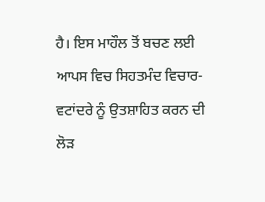ਹੈ। ਇਸ ਮਾਹੌਲ ਤੋਂ ਬਚਣ ਲਈ ਆਪਸ ਵਿਚ ਸਿਹਤਮੰਦ ਵਿਚਾਰ-ਵਟਾਂਦਰੇ ਨੂੰ ਉਤਸ਼ਾਹਿਤ ਕਰਨ ਦੀ ਲੋੜ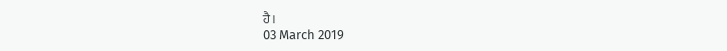ਹੈ।
03 March 2019